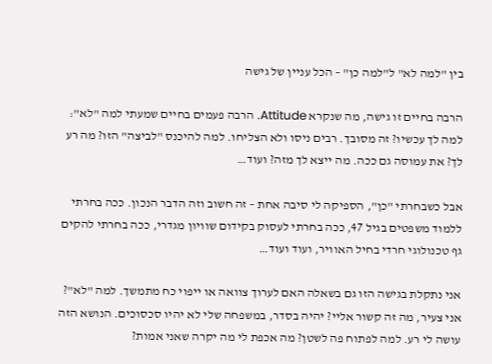בין "למה לא" ל"למה כן" – הכל עניין של גישה

הרבה בחיים זו גישה, מה שנקרא Attitude. הרבה פעמים בחיים שמעתי למה "לא": למה לך עכשיו? זה מסובך. רבים ניסו ולא הצליחו. למה להיכנס "לביצה" הזו? מה רע לך? את עמוסה גם ככה. מה ייצא לך מזה? ועוד…

אבל כשבחרתי "כן", הספיקה לי סיבה אחת – זה חשוב וזה הדבר הנכון. ככה בחרתי ללמוד משפטים בגיל 47, ככה בחרתי לעסוק בקידום שוויון מגדרי, ככה בחרתי להקים גף טכנולוגי חרדי בחיל האוויר, ועוד ועוד…

אני נתקלת בגישה הזו גם בשאלה האם לערוך צוואה או ייפוי כח מתמשך. למה "לא"? אני צעיר, מה זה קשור אליי? יהיה בסדר, במשפחה שלי לא יהיו סכסוכים. הנושא הזה עושה לי רע. למה לפתוח פה לשטן? מה אכפת לי מה יקרה שאני אמות?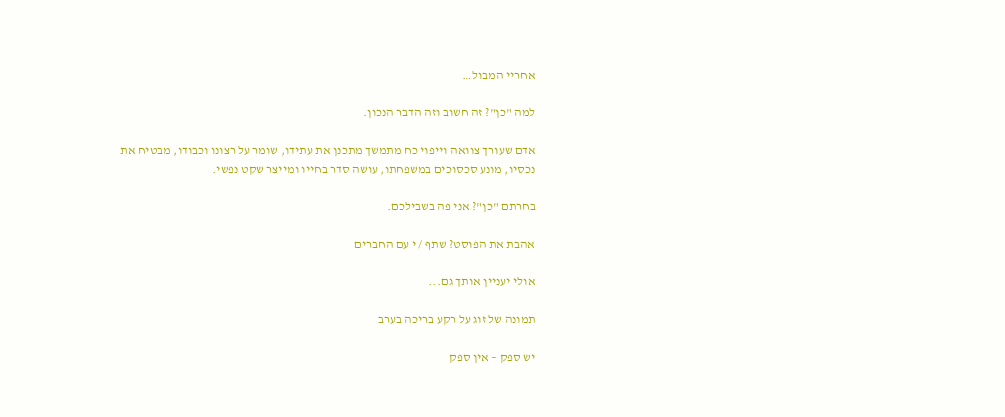אחריי המבול…

למה "כן"? זה חשוב וזה הדבר הנכון.

אדם שעורך צוואה וייפוי כח מתמשך מתכנן את עתידו, שומר על רצונו וכבודו, מבטיח את נכסיו, מונע סכסוכים במשפחתו, עושה סדר בחייו ומייצר שקט נפשי.

בחרתם "כן"? אני פה בשבילכם.

אהבת את הפוסט? שתף / י עם החברים

אולי יעניין אותך גם...

תמונה של זוג על רקע בריכה בערב

יש ספק – אין ספק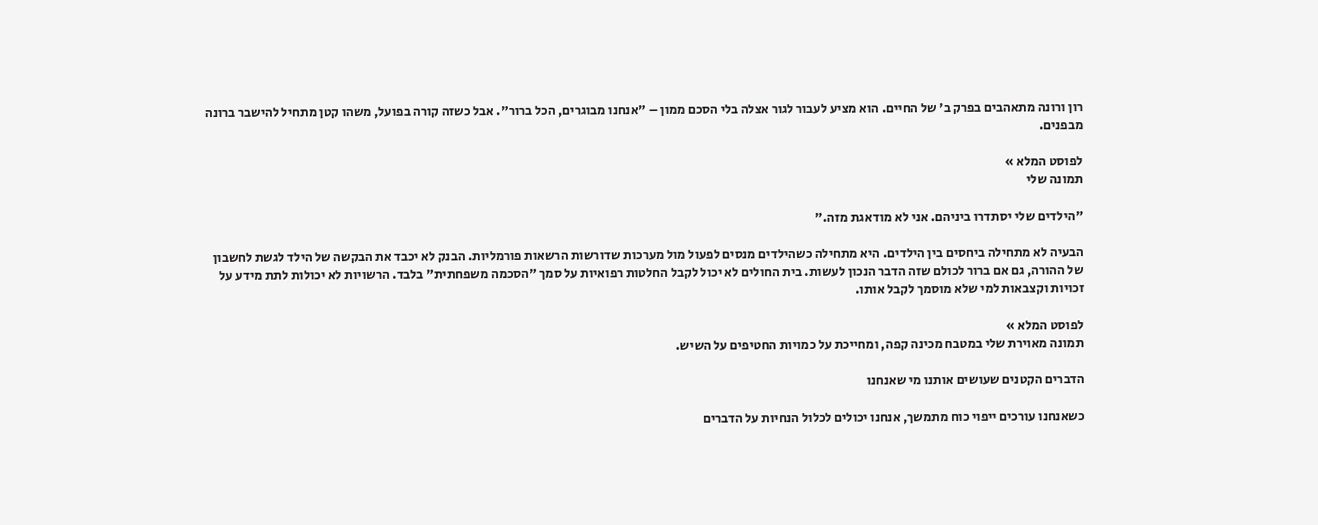רון ורונה מתאהבים בפרק ב' של החיים. הוא מציע לעבור לגור אצלה בלי הסכם ממון – "אנחנו מבוגרים, הכל ברור". אבל כשזה קורה בפועל, משהו קטן מתחיל להישבר ברונה מבפנים.

לפוסט המלא »
תמונה שלי

"הילדים שלי יסתדרו ביניהם. אני לא מודאגת מזה."

הבעיה לא מתחילה ביחסים בין הילדים. היא מתחילה כשהילדים מנסים לפעול מול מערכות שדורשות הרשאות פורמליות. הבנק לא יכבד את הבקשה של הילד לגשת לחשבון של ההורה, גם אם ברור לכולם שזה הדבר הנכון לעשות. בית החולים לא יכול לקבל החלטות רפואיות על סמך "הסכמה משפחתית" בלבד. הרשויות לא יכולות לתת מידע על זכויות וקצבאות למי שלא מוסמך לקבל אותו.

לפוסט המלא »
תמונה מאוירת שלי במטבח מכינה קפה, ומחייכת על כמויות החטיפים על השיש.

הדברים הקטנים שעושים אותנו מי שאנחנו

כשאנחנו עורכים ייפוי כוח מתמשך, אנחנו יכולים לכלול הנחיות על הדברים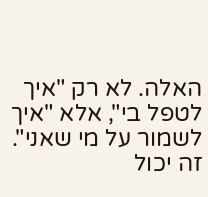האלה. לא רק "איך לטפל בי", אלא "איך לשמור על מי שאני". זה יכול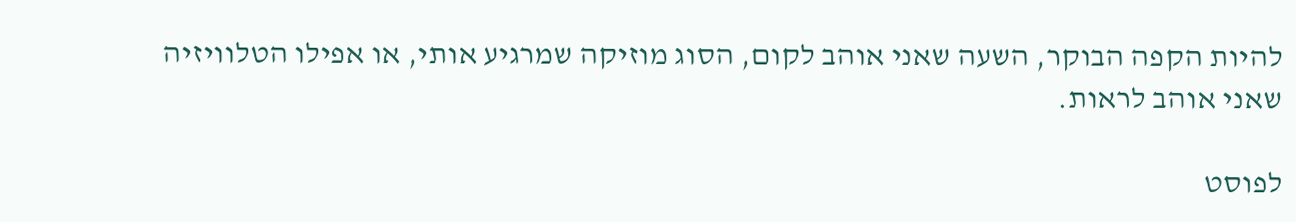להיות הקפה הבוקר, השעה שאני אוהב לקום, הסוג מוזיקה שמרגיע אותי, או אפילו הטלוויזיה שאני אוהב לראות.

לפוסט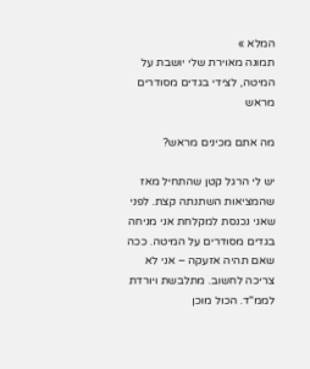המלא »
תמונה מאוירת שלי יושבת על המיטה, לצידי בגדים מסודרים מראש

מה אתם מכינים מראש?

יש לי הרגל קטן שהתחיל מאז שהמציאות השתנתה קצת. לפני שאני נכנסת למקלחת אני מניחה בגדים מסודרים על המיטה. ככה שאם תהיה אזעקה – אני לא צריכה לחשוב. מתלבשת ויורדת לממ"ד. הכול מוכן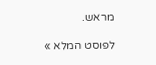מראש.

לפוסט המלא »